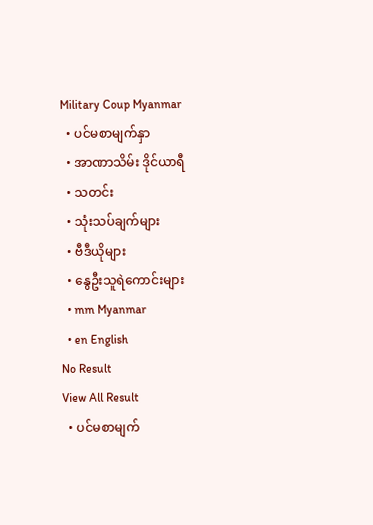Military Coup Myanmar
  • ပင်မစာမျက်နှာ
  • အာဏာသိမ်း ဒိုင်ယာရီ
  • သတင်း
  • သုံးသပ်ချက်များ
  • ဗီဒီယိုများ
  • နွေဦးသူရဲကောင်းများ
  • mm Myanmar
  • en English
No Result
View All Result
  • ပင်မစာမျက်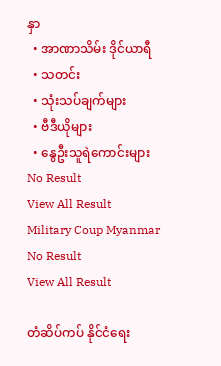နှာ
  • အာဏာသိမ်း ဒိုင်ယာရီ
  • သတင်း
  • သုံးသပ်ချက်များ
  • ဗီဒီယိုများ
  • နွေဦးသူရဲကောင်းများ
No Result
View All Result
Military Coup Myanmar
No Result
View All Result

တံဆိပ်ကပ် နိုင်ငံရေး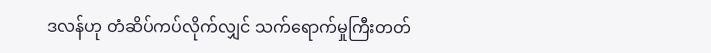ဒလန်ဟု တံဆိပ်ကပ်လိုက်လျှင် သက်ရောက်မှုကြီးတတ်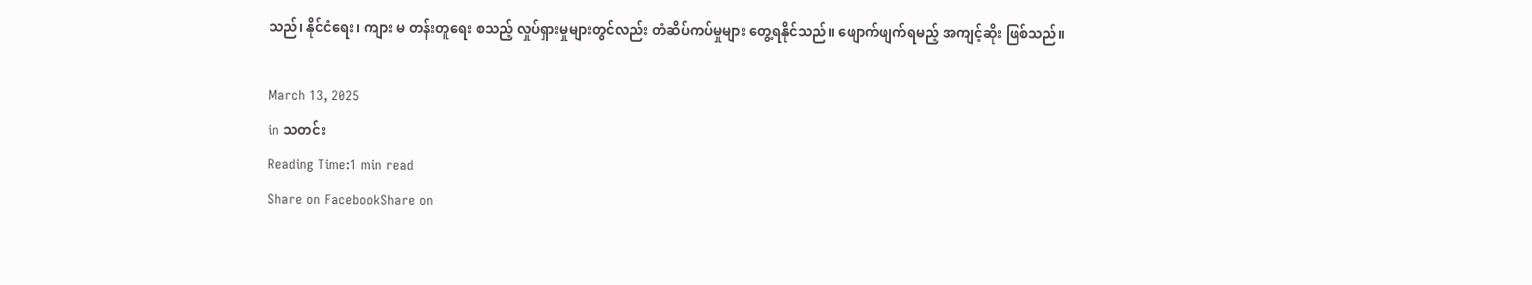သည်၊ နိုင်ငံရေး၊ ကျား မ တန်းတူရေး စသည့် လှုပ်ရှားမှုများတွင်လည်း တံဆိပ်ကပ်မှုများ တွေ့ရနိုင်သည်။ ဖျောက်ဖျက်ရမည့် အကျင့်ဆိုး ဖြစ်သည်။

March 13, 2025
in သတင်း
Reading Time:1 min read
Share on FacebookShare on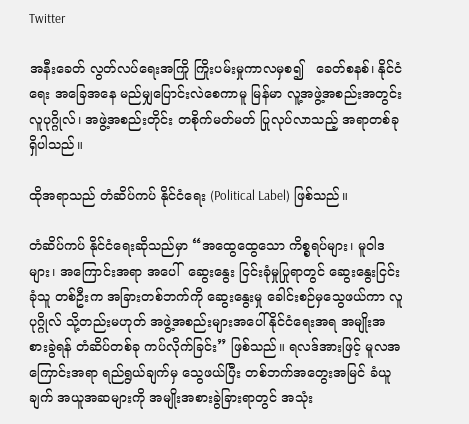Twitter

အနီးခေတ် လွတ်လပ်ရေးအကြို ကြိုးပမ်းမှုကာလမှစ၍   ခေတ်စနစ်၊ နိုင်ငံရေး အခြေအနေ မည်မျှပြောင်းလဲစေကာမူ မြန်မာ လူ့အဖွဲ့အစည်းအတွင်း လူပုဂ္ဂိုလ်၊ အဖွဲ့အစည်းတိုင်း တစိုက်မတ်မတ် ပြုလုပ်လာသည့် အရာတစ်ခု ရှိပါသည်။

ထိုအရာသည် တံဆိပ်ကပ် နိုင်ငံရေး (Political Label) ဖြစ်သည်။

တံဆိပ်ကပ် နိုင်ငံရေးဆိုသည်မှာ “အထွေထွေသော ကိစ္စရပ်များ၊ မူဝါဒများ၊ အကြောင်းအရာ အပေါ်  ဆွေးနွေး ငြင်းခုံမှုပြုရာတွင် ဆွေးနွေးငြင်းခုံသူ တစ်ဦးက အခြားတစ်ဘက်ကို ဆွေးနွေးမှု ခေါင်းစဉ်မှသွေဖယ်ကာ လူပုဂ္ဂိုလ် သို့တည်းမဟုတ် အဖွဲ့အစည်းများအပေါ် နိုင်ငံရေးအရ အမျိုးအစားခွဲရန် တံဆိပ်တစ်ခု ကပ်လိုက်ခြင်း” ဖြစ်သည်။ ရလဒ်အားဖြင့် မူလအကြောင်းအရာ ရည်ရွယ်ချက်မှ သွေဖယ်ပြီး တစ်ဘက်အတွေးအမြင် ခံယူချက် အယူအဆများကို အမျိုးအစားခွဲခြားရာတွင် အသုံး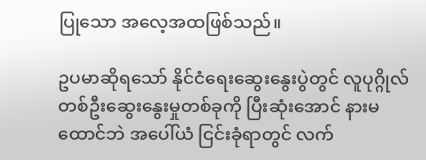ပြုသော အလေ့အထဖြစ်သည်။

ဥပမာဆိုရသော် နိုင်ငံရေးဆွေးနွေးပွဲတွင် လူပုဂ္ဂိုလ် တစ်ဦးဆွေးနွေးမှုတစ်ခုကို ပြီးဆုံးအောင် နားမထောင်ဘဲ အပေါ်ယံ ငြင်းခုံရာတွင် လက်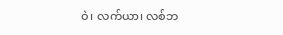ဝဲ၊ လက်ယာ၊ လစ်ဘ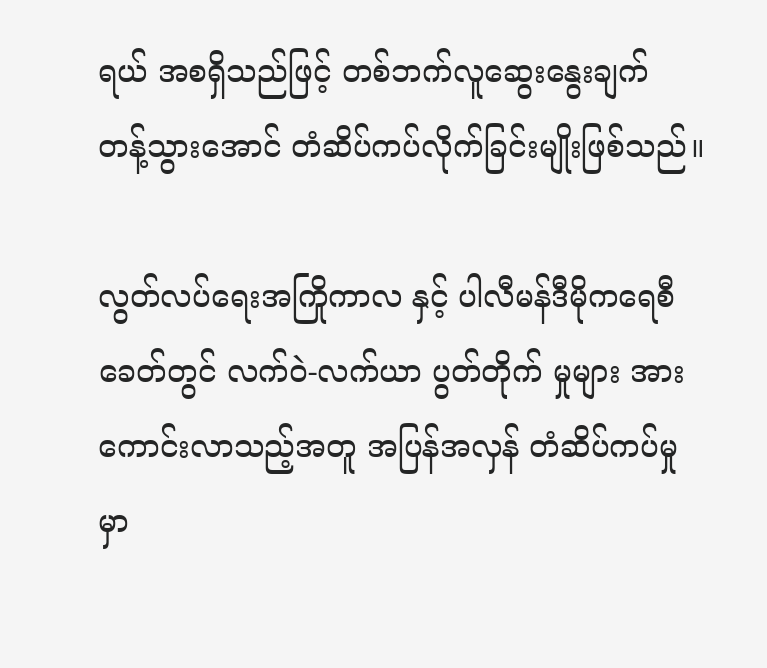ရယ် အစရှိသည်ဖြင့် တစ်ဘက်လူဆွေးနွေးချက် တန့်သွားအောင် တံဆိပ်ကပ်လိုက်ခြင်းမျိုးဖြစ်သည်။

လွတ်လပ်ရေးအကြိုကာလ နှင့် ပါလီမန်ဒီမိုကရေစီ ခေတ်တွင် လက်ဝဲ-လက်ယာ ပွတ်တိုက် မှုများ အားကောင်းလာသည့်အတူ အပြန်အလှန် တံဆိပ်ကပ်မှုမှာ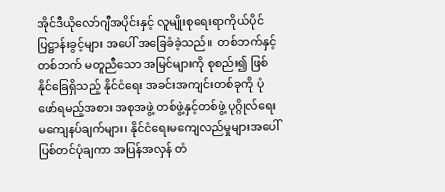အိုင်ဒီယိုလော်ဂျီအပိုင်းနှင့် လူမျိုးစုရေးရာကိုယ်ပိုင်ပြဋ္ဌာန်းခွင့်များ အပေါ် အခြေခံခဲ့သည်။  တစ်ဘက်နှင့်တစ်ဘက် မတူညီသော အမြင်များကို စုစည်း၍ ဖြစ်နိုင်ခြေရှိသည့် နိုင်ငံရေး အခင်းအကျင်းတစ်ခုကို ပုံဖော်ရမည့်အစား အစုအဖွဲ့ တစ်ဖွဲ့နှင့်တစ်ဖွဲ့ ပုဂ္ဂိုလ်ရေးမကျေနပ်ချက်များ၊ နိုင်ငံရေးမကျေလည်မှုများအပေါ် ပြစ်တင်ပုံချကာ အပြန်အလှန် တံ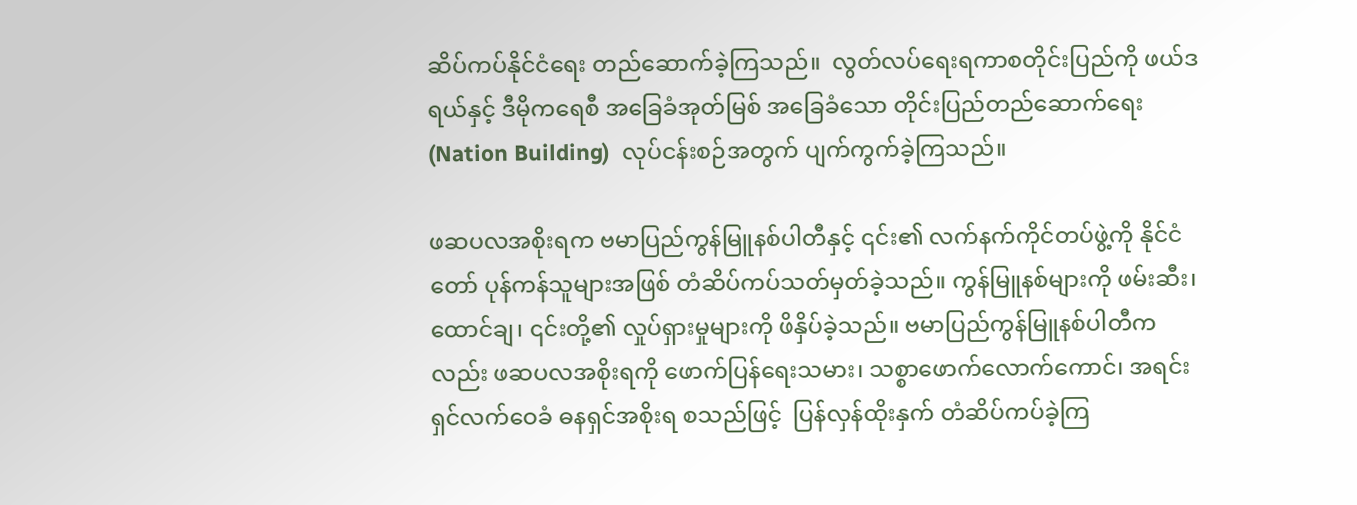ဆိပ်ကပ်နိုင်ငံရေး တည်ဆောက်ခဲ့ကြသည်။  လွတ်လပ်ရေးရကာစတိုင်းပြည်ကို ဖယ်ဒရယ်နှင့် ဒီမိုကရေစီ အခြေခံအုတ်မြစ် အခြေခံသော တိုင်းပြည်တည်ဆောက်ရေး (Nation Building)  လုပ်ငန်းစဉ်အတွက် ပျက်ကွက်ခဲ့ကြသည်။

ဖဆပလအစိုးရက ဗမာပြည်ကွန်မြူနစ်ပါတီနှင့် ၎င်း၏ လက်နက်ကိုင်တပ်ဖွဲ့ကို နိုင်ငံတော် ပုန်ကန်သူများအဖြစ် တံဆိပ်ကပ်သတ်မှတ်ခဲ့သည်။ ကွန်မြူနစ်များကို ဖမ်းဆီး၊ ထောင်ချ၊ ၎င်းတို့၏ လှုပ်ရှားမှုများကို ဖိနှိပ်ခဲ့သည်။ ဗမာပြည်ကွန်မြူနစ်ပါတီကလည်း ဖဆပလအစိုးရကို ဖောက်ပြန်ရေးသမား၊ သစ္စာဖောက်လောက်ကောင်၊ အရင်းရှင်လက်ဝေခံ ဓနရှင်အစိုးရ စသည်ဖြင့်  ပြန်လှန်ထိုးနှက် တံဆိပ်ကပ်ခဲ့ကြ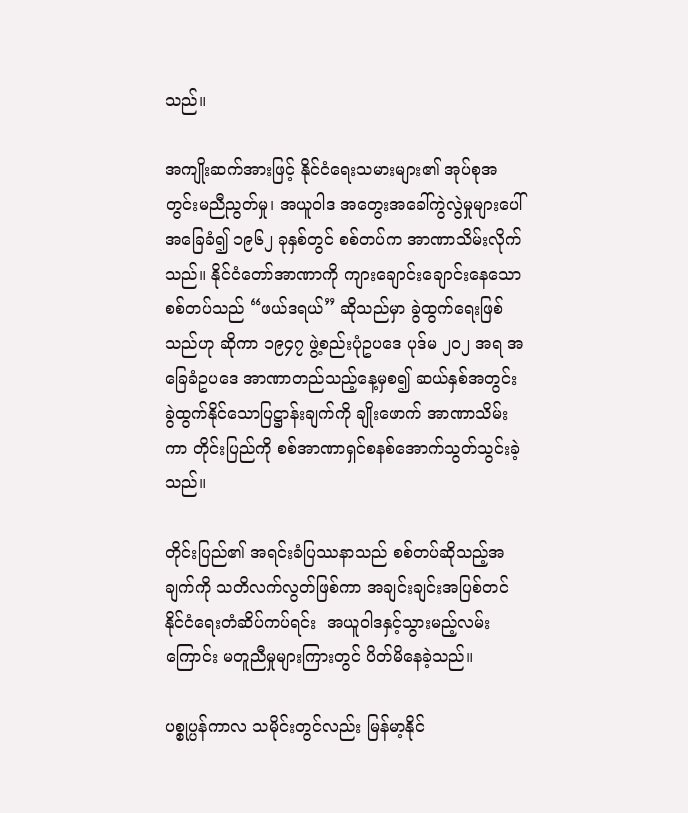သည်။

အကျိုးဆက်အားဖြင့် နိုင်ငံရေးသမားများ၏ အုပ်စုအတွင်းမညီညွတ်မှု၊ အယူဝါဒ အတွေးအခေါ်ကွဲလွဲမှုများပေါ် အခြေခံ၍ ၁၉၆၂ ခုနှစ်တွင် စစ်တပ်က အာဏာသိမ်းလိုက်သည်။ နိုင်ငံတော်အာဏာကို ကျားချောင်းချောင်းနေသော စစ်တပ်သည် “ဖယ်ဒရယ်” ဆိုသည်မှာ ခွဲထွက်ရေးဖြစ်သည်ဟု ဆိုကာ ၁၉၄၇ ဖွဲ့စည်းပုံဥပဒေ ပုဒ်မ ၂၀၂ အရ အခြေခံဥပဒေ အာဏာတည်သည့်နေ့မှစ၍ ဆယ်နှစ်အတွင်း ခွဲထွက်နိုင်သောပြဋ္ဌာန်းချက်ကို ချိုးဖောက် အာဏာသိမ်းကာ တိုင်းပြည်ကို စစ်အာဏာရှင်စနစ်အောက်သွတ်သွင်းခဲ့သည်။

တိုင်းပြည်၏ အရင်းခံပြဿနာသည် စစ်တပ်ဆိုသည့်အချက်ကို သတိလက်လွတ်ဖြစ်ကာ အချင်းချင်းအပြစ်တင် နိုင်ငံရေးတံဆိပ်ကပ်ရင်း  အယူဝါဒနှင့်သွားမည့်လမ်းကြောင်း မတူညီမှုများကြားတွင် ပိတ်မိနေခဲ့သည်။

ပစ္စုပ္ပန်ကာလ သမိုင်းတွင်လည်း မြန်မာ့နိုင်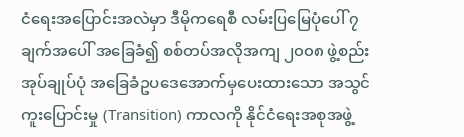ငံရေးအပြောင်းအလဲမှာ ဒီမိုကရေစီ လမ်းပြမြေပုံပေါ် ၇ ချက်အပေါ် အခြေခံ၍ စစ်တပ်အလိုအကျ ၂၀၀၈ ဖွဲ့စည်းအုပ်ချုပ်ပုံ အခြေခံဥပဒေအောက်မှပေးထားသော အသွင်ကူးပြောင်းမှု (Transition) ကာလကို နိုင်ငံရေးအစုအဖွဲ့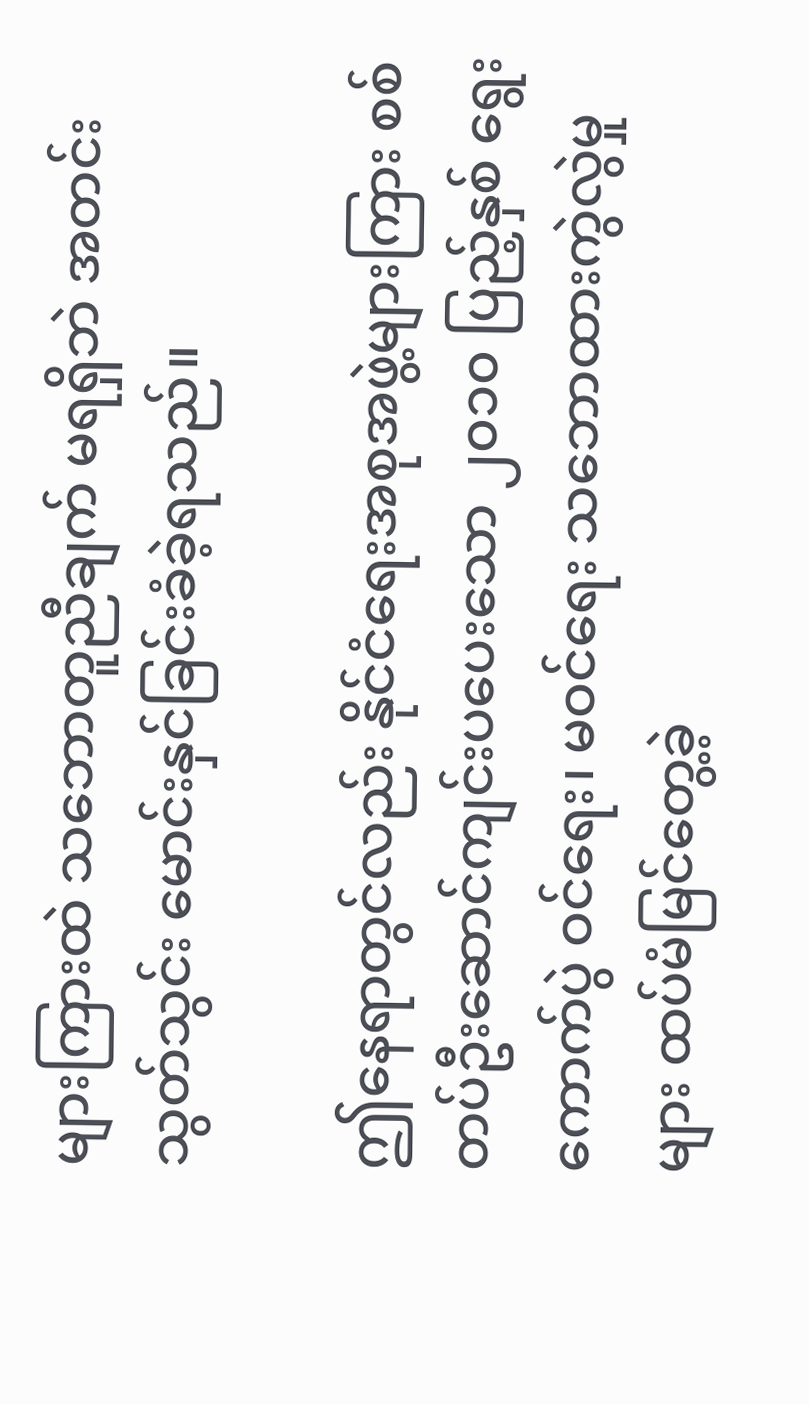များကြားထဲ သဘောတူညီချက် မရရှိဘဲ အတင်းသွတ်သွင်း မောင်းနှင်ခြင်းခံခဲ့ရသည်။

ဤနေရာတွင်လည်း နိုင်ငံရေးအစုအဖွဲ့များကြား စစ်တပ်ဦးဆောင်ကျင်းပပေးသော ၂၀၁၀ ပြည့်နှစ် ရွေးကောက်ပွဲ ဝင်ရေး၊ မဝင်ရေး သဘောထားကွဲလွဲမှုများ ထပ်မံမြင်တွေ့ခဲ့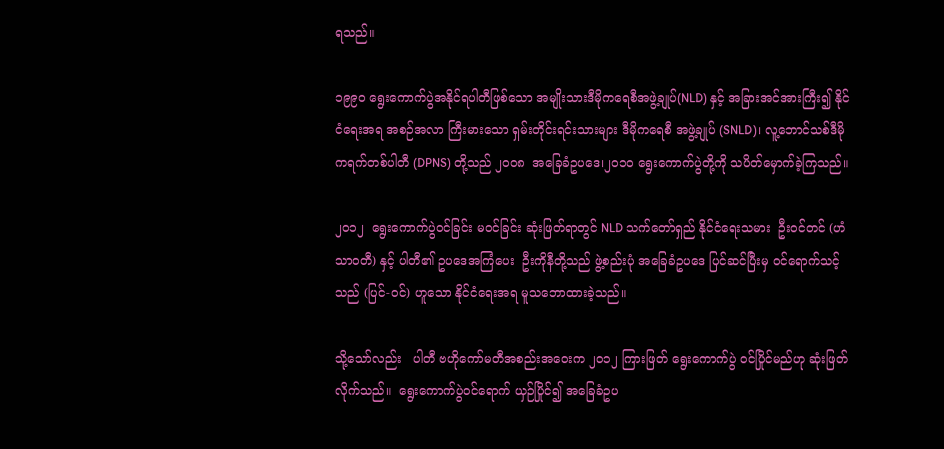ရသည်။

၁၉၉၀ ရွေးကောက်ပွဲအနိုင်ရပါတီဖြစ်သော အမျိုးသားဒီမိုကရေစီအဖွဲ့ချုပ်(NLD) နှင့် အခြားအင်အားကြီး၍ နိုင်ငံရေးအရ အစဉ်အလာ ကြီးမားသော ရှမ်းတိုင်းရင်းသားများ ဒီမိုကရေစီ အဖွဲ့ချုပ် (SNLD)၊ လူ့ဘောင်သစ်ဒီမိုကရက်တစ်ပါတီ (DPNS) တို့သည် ၂၀၀၈  အခြေခံဥပဒေ၊၂၀၁၀ ရွေးကောက်ပွဲတို့ကို သပိတ်မှောက်ခဲ့ကြသည်။

၂၀၁၂  ရွေးကောက်ပွဲဝင်ခြင်း မဝင်ခြင်း ဆုံးဖြတ်ရာတွင် NLD သက်တော်ရှည် နိုင်ငံရေးသမား  ဦးဝင်တင် (ဟံသာဝတီ) နှင့် ပါတီ၏ ဥပဒေအကြံပေး  ဦးကိုနီတို့သည် ဖွဲ့စည်းပုံ အခြေခံဥပဒေ ပြင်ဆင်ပြီးမှ ဝင်ရောက်သင့်သည် (ပြင်-ဝင်) ဟူသော နိုင်ငံရေးအရ မူသဘောထားခဲ့သည်။

သို့သော်လည်း   ပါတီ ဗဟိုကော်မတီအစည်းအဝေးက ၂၀၁၂ ကြားဖြတ် ရွေးကောက်ပွဲ ဝင်ပြိုင်မည်ဟု ဆုံးဖြတ်လိုက်သည်။  ရွေးကောက်ပွဲဝင်ရောက် ယှဉ်ပြိုင်၍ အခြေခံဥပ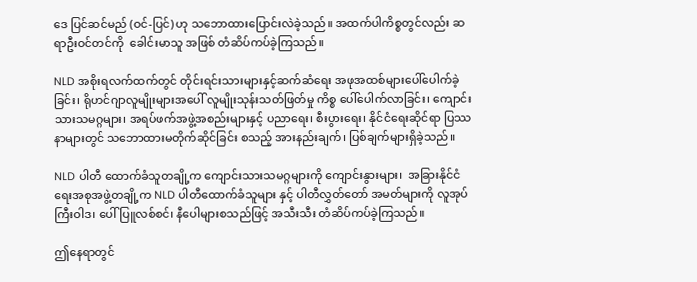ဒေ ပြင်ဆင်မည် (ဝင်-ပြင်) ဟု သဘောထားပြောင်းလဲခဲ့သည်။ အထက်ပါကိစ္စတွင်လည်း ဆရာဦးဝင်တင်ကို  ခေါင်းမာသူ အဖြစ် တံဆိပ်ကပ်ခဲ့ကြသည်။

NLD အစိုးရလက်ထက်တွင် တိုင်းရင်းသားများနှင့်ဆက်ဆံရေး အဖုအထစ်များပေါ်ပေါက်ခဲ့ခြင်း၊ ရိုဟင်ဂျာလူမျိုးများအပေါ် လူမျိုးသုန်းသတ်ဖြတ်မှု ကိစ္စ ပေါ်ပေါက်လာခြင်း၊ ကျောင်းသားသမဂ္ဂများ၊ အရပ်ဖက်အဖွဲ့အစည်းများနှင့် ပညာရေး၊ စီးပွားရေး၊ နိုင်ငံရေးဆိုင်ရာ ပြဿနာများတွင် သဘောထားမတိုက်ဆိုင်ခြင်း စသည့် အားနည်းချက်၊ ပြစ်ချက်များရှိခဲ့သည်။

NLD ပါတီ ထောက်ခံသူတချို့က ကျောင်းသားသမဂ္ဂများကို ကျောင်းနွားများ၊  အခြားနိုင်ငံရေးအစုအဖွဲ့တချို့က NLD ပါတီထောက်ခံသူများ နှင့် ပါတီလွှတ်တော် အမတ်များကို လူအုပ်ကြီးဝါဒ၊ ပေါ်ပြူလစ်စင်၊ နီပေါများစသည်ဖြင့် အသီးသီး တံဆိပ်ကပ်ခဲ့ကြသည်။

ဤနေရာတွင်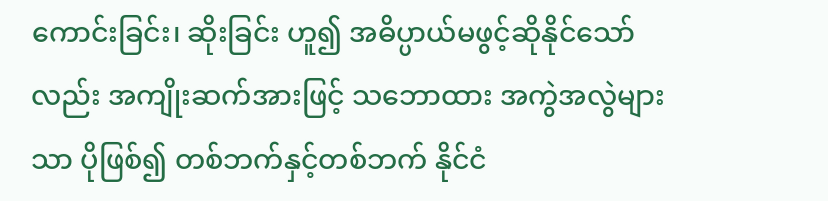ကောင်းခြင်း၊ ဆိုးခြင်း ဟူ၍ အဓိပ္ပာယ်မဖွင့်ဆိုနိုင်သော်လည်း အကျိုးဆက်အားဖြင့် သဘောထား အကွဲအလွဲများသာ ပိုဖြစ်၍ တစ်ဘက်နှင့်တစ်ဘက် နိုင်ငံ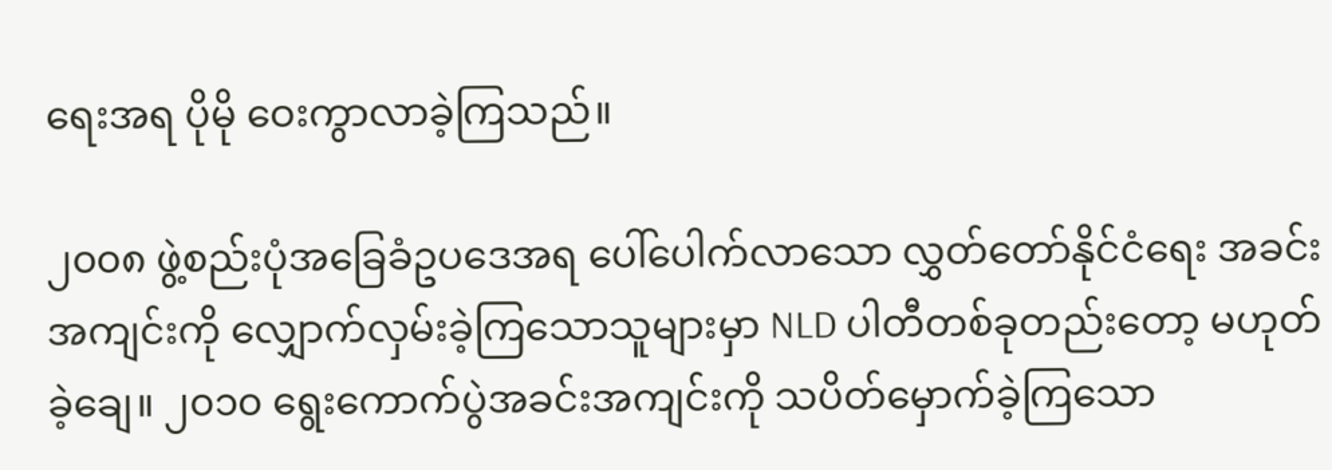ရေးအရ ပိုမို ဝေးကွာလာခဲ့ကြသည်။

၂၀၀၈ ဖွဲ့စည်းပုံအခြေခံဥပဒေအရ ပေါ်ပေါက်လာသော လွှတ်တော်နိုင်ငံရေး အခင်းအကျင်းကို လျှောက်လှမ်းခဲ့ကြသောသူများမှာ NLD ပါတီတစ်ခုတည်းတော့ မဟုတ်ခဲ့ချေ။ ၂၀၁၀ ရွေးကောက်ပွဲအခင်းအကျင်းကို သပိတ်မှောက်ခဲ့ကြသော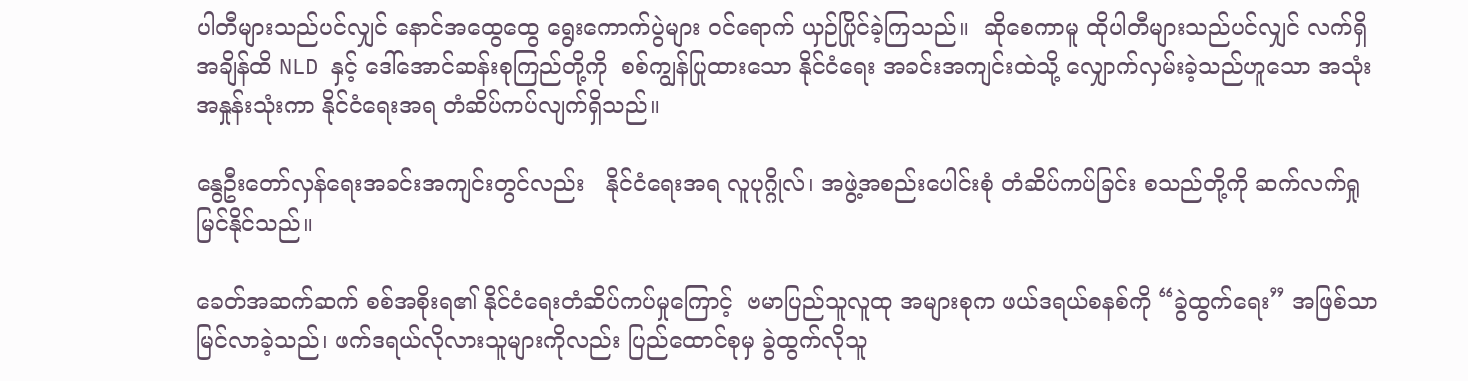ပါတီများသည်ပင်လျှင် နောင်အထွေထွေ ရွေးကောက်ပွဲများ ဝင်ရောက် ယှဉ်ပြိုင်ခဲ့ကြသည်။  ဆိုစေကာမူ ထိုပါတီများသည်ပင်လျှင် လက်ရှိအချိန်ထိ NLD နှင့် ဒေါ်အောင်ဆန်းစုကြည်တို့ကို  စစ်ကျွန်ပြုထားသော နိုင်ငံရေး အခင်းအကျင်းထဲသို့ လျှောက်လှမ်းခဲ့သည်ဟူသော အသုံးအနှုန်းသုံးကာ နိုင်ငံရေးအရ တံဆိပ်ကပ်လျက်ရှိသည်။

နွေဦးတော်လှန်ရေးအခင်းအကျင်းတွင်လည်း   နိုင်ငံရေးအရ လူပုဂ္ဂိုလ်၊ အဖွဲ့အစည်းပေါင်းစုံ တံဆိပ်ကပ်ခြင်း စသည်တို့ကို ဆက်လက်ရှုမြင်နိုင်သည်။

ခေတ်အဆက်ဆက် စစ်အစိုးရ၏ နိုင်ငံရေးတံဆိပ်ကပ်မှုကြောင့်  ဗမာပြည်သူလူထု အများစုက ဖယ်ဒရယ်စနစ်ကို “ခွဲထွက်ရေး” အဖြစ်သာ မြင်လာခဲ့သည်၊ ဖက်ဒရယ်လိုလားသူများကိုလည်း ပြည်ထောင်စုမှ ခွဲထွက်လိုသူ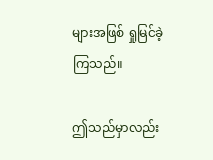များအဖြစ် ရှုမြင်ခဲ့ကြသည်။

ဤသည်မှာလည်း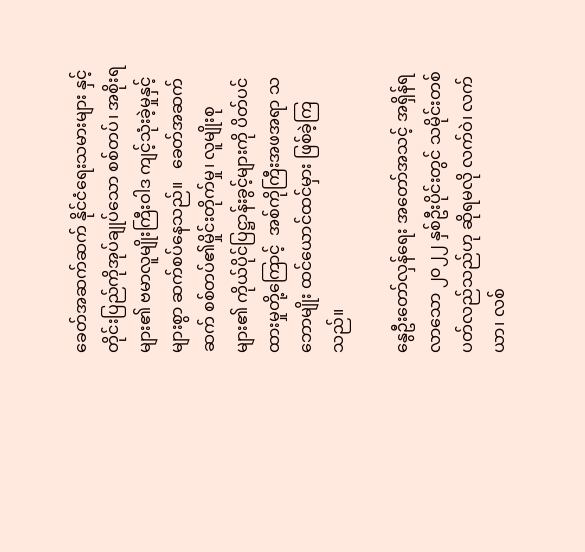ခေတ်အဆက်ဆက် နိုင်ငံရေးသမားများ နှင့် တိုင်းပြည်ကိုအုပ်ချုပ်သော စစ်တပ်၊ အစိုးရများ၏ ဗမာလူမျိုးကြီးဝါဒ ကျင့်သုံးခဲ့မှုနှင့် များစွာ ဆက်စပ်နေသည်။   ခေတ်အဆက်ဆက် စစ်တပ်၏မှိုင်းတိုက်မှု၊ လူမျိုးစုများ၏ ကိုယ်ပိုင်ပြဋ္ဌာန်းခွင့်များကို ပိတ်ပင်ထားမှုတို့ကြောင့်  အစ်ကိုကြီးအဖအရာ သဘောမျိုး ထင်ယောင်ထင်မှား ဖြစ်ခဲ့ကြသည်။

နွေဦးတော်လှန်ရေး အတော်အသင့် အရှိန်ရလာသော ၂၀၂၂ နှစ်ဦးပိုင်းတွင် သမိုင်းတစ်ပတ်လည်သည်ဟု ဆိုရမလို လက်ဝဲ၊ လက်ယာ၊ လစ်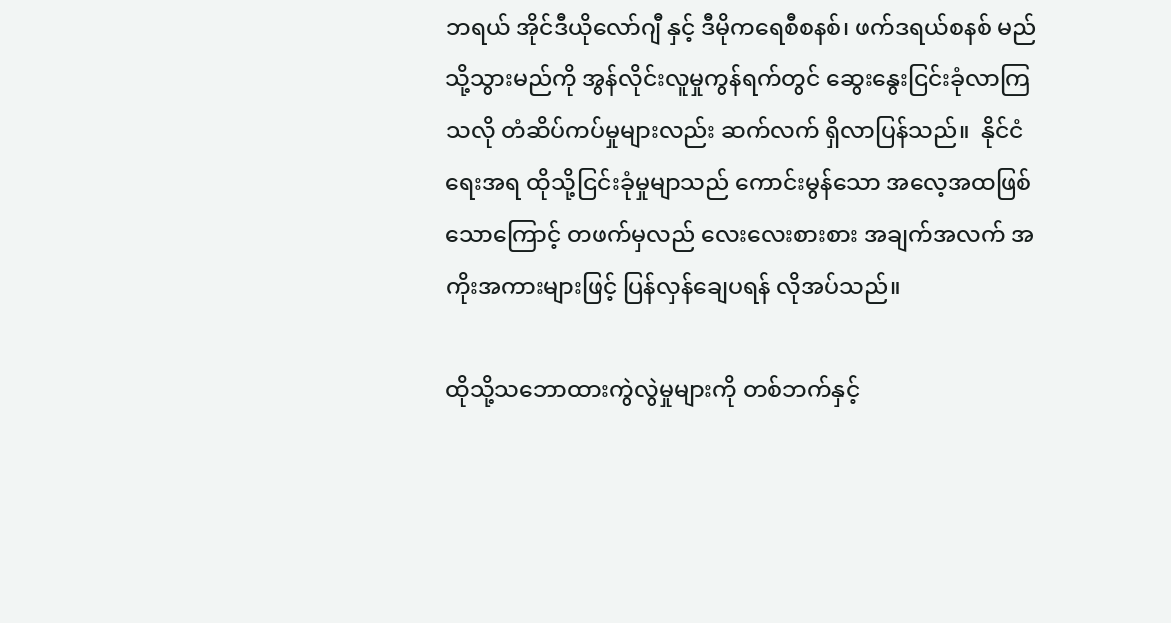ဘရယ် အိုင်ဒီယိုလော်ဂျီ နှင့် ဒီမိုကရေစီစနစ်၊ ဖက်ဒရယ်စနစ် မည်သို့သွားမည်ကို အွန်လိုင်းလူမှုကွန်ရက်တွင် ဆွေးနွေးငြင်းခုံလာကြသလို တံဆိပ်ကပ်မှုများလည်း ဆက်လက် ရှိလာပြန်သည်။  နိုင်ငံရေးအရ ထိုသို့ငြင်းခုံမှုမျာသည် ကောင်းမွန်သော အလေ့အထဖြစ်သောကြောင့် တဖက်မှလည် လေးလေးစားစား အချက်အလက် အကိုးအကားများဖြင့် ပြန်လှန်ချေပရန် လိုအပ်သည်။

ထိုသို့သဘောထားကွဲလွဲမှုများကို တစ်ဘက်နှင့်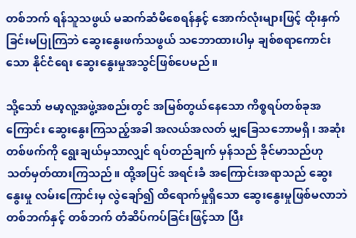တစ်ဘက် ရန်သူသဖွယ် မဆက်ဆံမိစေရန်နှင့် အောက်လုံးများဖြင့် ထိုးနှက်ခြင်းမပြုကြဘဲ ဆွေးနွေးဖက်သဖွယ် သဘောထားပါမှ ချစ်စရာကောင်းသော နိုင်ငံရေး ဆွေးနွေးမှုအသွင်ဖြစ်ပေမည်။

သို့သော် ဗမာ့လူ့အဖွဲ့အစည်းတွင် အမြစ်တွယ်နေသော ကိစ္စရပ်တစ်ခုအကြောင်း ဆွေးနွေးကြသည့်အခါ အလယ်အလတ် မျှခြေသဘောမရှိ၊ အဆုံးတစ်ဖက်ကို ရွေးချယ်မှသာလျှင် ရပ်တည်ချက် မှန်သည် ခိုင်မာသည်ဟု သတ်မှတ်ထားကြသည်။ ထို့အပြင် အရင်းခံ အကြောင်းအရာသည် ဆွေးနွေးမှု လမ်းကြောင်းမှ လွဲချော်၍ ထိရောက်မှုရှိသော ဆွေးနွေးမှုဖြစ်မလာဘဲ  တစ်ဘက်နှင့် တစ်ဘက် တံဆိပ်ကပ်ခြင်းဖြင့်သာ ပြီး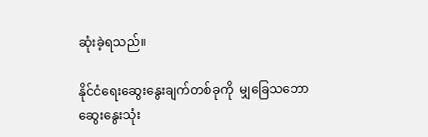ဆုံးခဲ့ရသည်။

နိုင်ငံရေးဆွေးနွေးချက်တစ်ခုကို  မျှခြေသဘော ဆွေးနွေးသုံး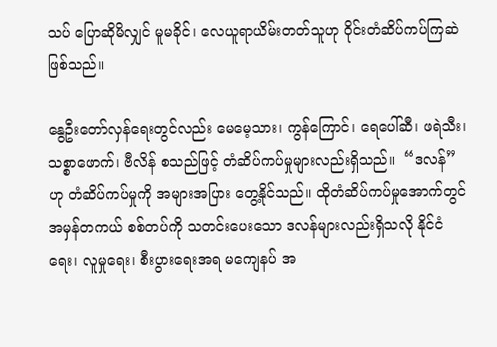သပ် ပြောဆိုမိလျှင် မူမခိုင်၊ လေယူရာယိမ်းတတ်သူဟု ဝိုင်းတံဆိပ်ကပ်ကြဆဲဖြစ်သည်။

နွေဦးတော်လှန်ရေးတွင်လည်း မေမေ့သား၊ ကွန်ကြောင်၊ ရေပေါ်ဆီ၊ ဖရဲသီး၊ သစ္စာဖောက်၊ ဗီလိန် စသည်ဖြင့် တံဆိပ်ကပ်မှုများလည်းရှိသည်။  “ဒလန်” ဟု တံဆိပ်ကပ်မှုကို အများအပြား တွေ့နိုင်သည်။ ထိုတံဆိပ်ကပ်မှုအောက်တွင် အမှန်တကယ် စစ်တပ်ကို သတင်းပေးသော ဒလန်များလည်းရှိသလို နိုင်ငံရေး၊ လူမှုရေး၊ စီးပွားရေးအရ မကျေနပ် အ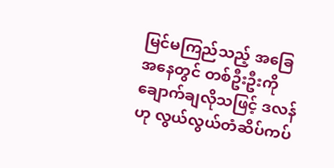မြင်မကြည်သည့် အခြေအနေတွင် တစ်ဦးဦးကို ချောက်ချလိုသဖြင့် ဒလန်ဟု လွယ်လွယ်တံဆိပ်ကပ်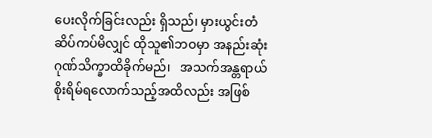ပေးလိုက်ခြင်းလည်း ရှိသည်၊ မှားယွင်းတံဆိပ်ကပ်မိလျှင် ထိုသူ၏ဘဝမှာ အနည်းဆုံး ဂုဏ်သိက္ခာထိခိုက်မည်၊   အသက်အန္တရာယ် စိုးရိမ်ရလောက်သည့်အထိလည်း အဖြစ်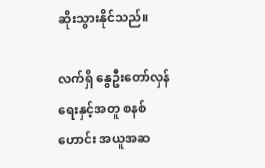ဆိုးသွားနိုင်သည်။

လက်ရှိ နွေဦးတော်လှန်ရေးနှင့်အတူ စနစ်ဟောင်း အယူအဆ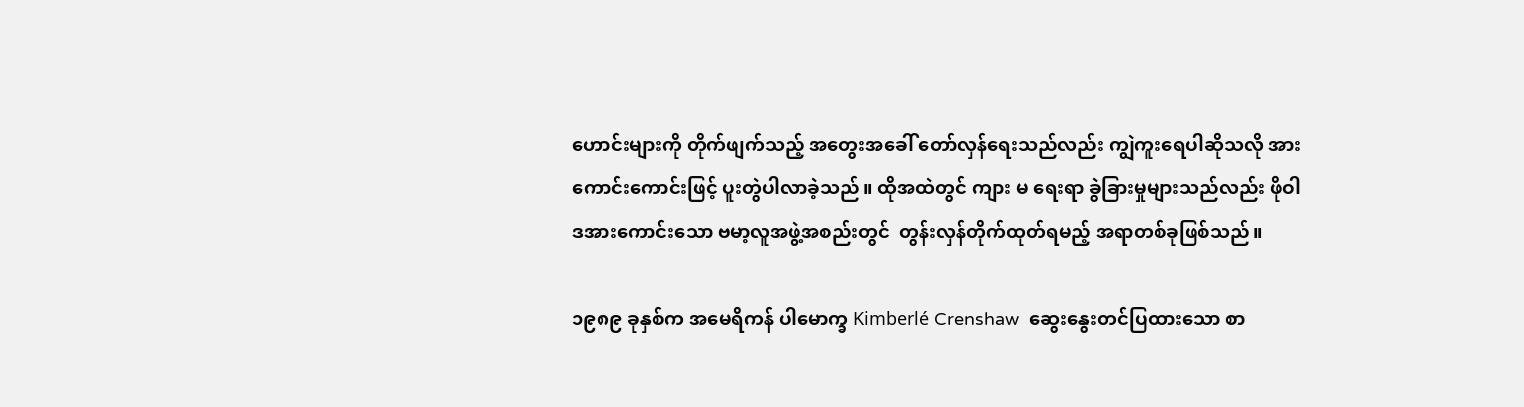ဟောင်းများကို တိုက်ဖျက်သည့် အတွေးအခေါ် တော်လှန်ရေးသည်လည်း ကျွဲကူးရေပါဆိုသလို အားကောင်းကောင်းဖြင့် ပူးတွဲပါလာခဲ့သည်။ ထိုအထဲတွင် ကျား မ ရေးရာ ခွဲခြားမှုများသည်လည်း ဖိုဝါဒအားကောင်းသော ဗမာ့လူအဖွဲ့အစည်းတွင်  တွန်းလှန်တိုက်ထုတ်ရမည့် အရာတစ်ခုဖြစ်သည်။

၁၉၈၉ ခုနှစ်က အမေရိကန် ပါမောက္ခ Kimberlé Crenshaw  ဆွေးနွေးတင်ပြထားသော စာ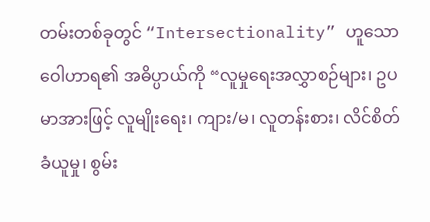တမ်းတစ်ခုတွင် “Intersectionality” ဟူသောဝေါဟာရ၏ အဓိပ္ပာယ်ကို “လူမှုရေးအလွှာစဉ်များ၊ ဥပမာအားဖြင့် လူမျိုးရေး၊ ကျား/မ၊ လူတန်းစား၊ လိင်စိတ်ခံယူမှု၊ စွမ်း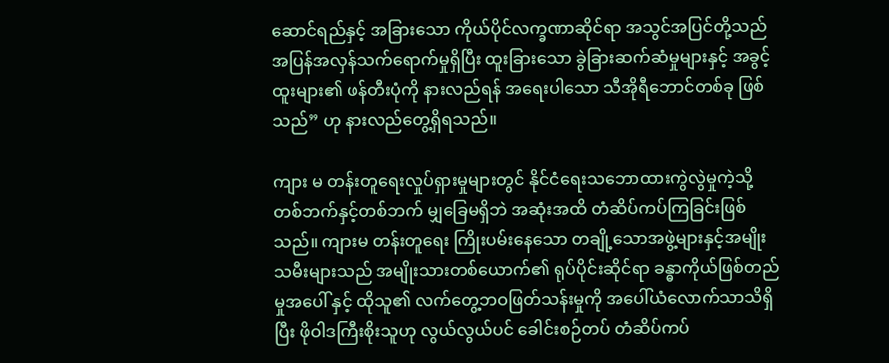ဆောင်ရည်နှင့် အခြားသော ကိုယ်ပိုင်လက္ခဏာဆိုင်ရာ အသွင်အပြင်တို့သည် အပြန်အလှန်သက်ရောက်မှုရှိပြီး ထူးခြားသော ခွဲခြားဆက်ဆံမှုများနှင့် အခွင့်ထူးများ၏ ဖန်တီးပုံကို နားလည်ရန် အရေးပါသော သီအိုရီဘောင်တစ်ခု ဖြစ်သည်” ဟု နားလည်တွေ့ရှိရသည်။

ကျား မ တန်းတူရေးလှုပ်ရှားမှုများတွင် နိုင်ငံရေးသဘောထားကွဲလွဲမှုကဲ့သို့ တစ်ဘက်နှင့်တစ်ဘက် မျှခြေမရှိဘဲ အဆုံးအထိ တံဆိပ်ကပ်ကြခြင်းဖြစ်သည်။ ကျားမ တန်းတူရေး ကြိုးပမ်းနေသော တချို့သောအဖွဲ့များနှင့်အမျိုးသမီးများသည် အမျိုးသားတစ်ယောက်၏ ရုပ်ပိုင်းဆိုင်ရာ ခန္ဓာကိုယ်ဖြစ်တည်မှုအပေါ် နှင့် ထိုသူ၏ လက်တွေ့ဘဝဖြတ်သန်းမှုကို အပေါ်ယံလောက်သာသိရှိပြီး ဖိုဝါဒကြီးစိုးသူဟု လွယ်လွယ်ပင် ခေါင်းစဉ်တပ် တံဆိပ်ကပ်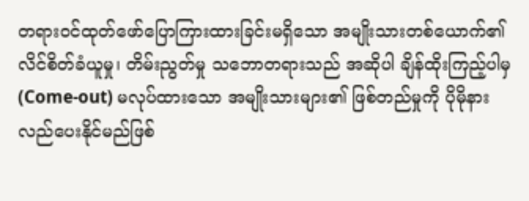တရားဝင်ထုတ်ဖော်ပြောကြားထားခြင်းမရှိသော အမျိုးသားတစ်ယောက်၏ လိင်စိတ်ခံယူမှု၊ တိမ်းညွတ်မှု သဘောတရားသည် အဆိုပါ ချိန်ထိုးကြည့်ပါမှ (Come-out) မလုပ်ထားသော အမျိုးသားများ၏ ဖြစ်တည်မှုကို ပိုမိုနားလည်ပေးနိုင်မည်ဖြစ်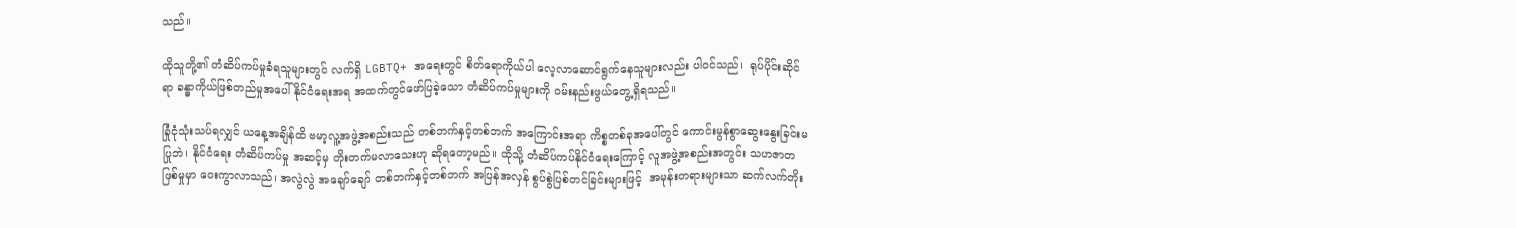သည်။

ထိုသူတို့၏ တံဆိပ်ကပ်မှုခံရသူများတွင် လက်ရှိ LGBTQ+ အရေးတွင် စိတ်ရောကိုယ်ပါ လေ့လာဆောင်ရွက်နေသူများလည်း ပါဝင်သည်၊  ရုပ်ပိုင်းဆိုင်ရာ ခန္ဓာကိုယ်ဖြစ်တည်မှုအပေါ် နိုင်ငံရေးအရ အထက်တွင်ဖော်ပြခဲ့သော တံဆိပ်ကပ်မှုများကို ဝမ်းနည်းဖွယ်တွေ့ရှိရသည်။

ခြုံငုံသုံးသပ်ရလျှင် ယနေ့အချိန်ထိ ဗမာ့လူ့အဖွဲ့အစည်းသည် တစ်ဘက်နှင့်တစ်ဘက် အကြောင်းအရာ ကိစ္စတစ်ခုအပေါ်တွင် ကောင်းမွန်စွာဆွေးနွေးခြင်းမပြုဘဲ၊ နိုင်ငံရေး တံဆိပ်ကပ်မှု အဆင့်မှ တိုးတက်မလာသေးဟု ဆိုရတော့မည်။ ထိုသို့ တံဆိပ်ကပ်နိုင်ငံရေးကြောင့် လူအဖွဲ့အစည်းအတွင်း သဟဇာတ ဖြစ်မှုမှာ ဝေးကွာလာသည်၊ အလွဲလွဲ အချော်ချော် တစ်ဘက်နှင့်တစ်ဘက် အပြန်အလှန် စွပ်စွဲပြစ်တင်ခြင်းများဖြင့်  အမုန်းတရားများသာ ဆက်လက်တိုး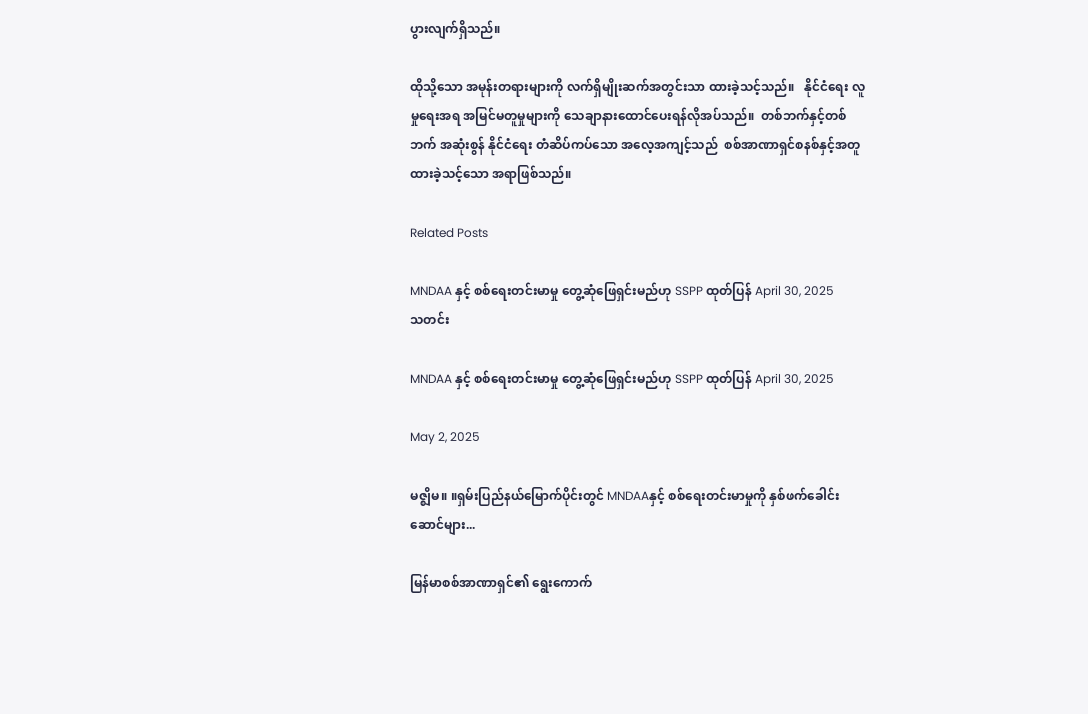ပွားလျက်ရှိသည်။

ထိုသို့သော အမုန်းတရားများကို လက်ရှိမျိုးဆက်အတွင်းသာ ထားခဲ့သင့်သည်။   နိုင်ငံရေး လူမှုရေးအရ အမြင်မတူမှုများကို သေချာနားထောင်ပေးရန်လိုအပ်သည်။  တစ်ဘက်နှင့်တစ်ဘက် အဆုံးစွန် နိုင်ငံရေး တံဆိပ်ကပ်သော အလေ့အကျင့်သည်  စစ်အာဏာရှင်စနစ်နှင့်အတူ ထားခဲ့သင့်သော အရာဖြစ်သည်။

Related Posts

MNDAA နှင့် စစ်ရေးတင်းမာမှု တွေ့ဆုံဖြေရှင်းမည်ဟု SSPP ထုတ်ပြန် April 30, 2025
သတင်း

MNDAA နှင့် စစ်ရေးတင်းမာမှု တွေ့ဆုံဖြေရှင်းမည်ဟု SSPP ထုတ်ပြန် April 30, 2025

May 2, 2025

မဇ္ဈိမ။ ။ရှမ်းပြည်နယ်မြောက်ပိုင်းတွင် MNDAAနှင့် စစ်ရေးတင်းမာမှုကို နှစ်ဖက်ခေါင်းဆောင်များ...

မြန်မာစစ်အာဏာရှင်၏ ရွေးကောက်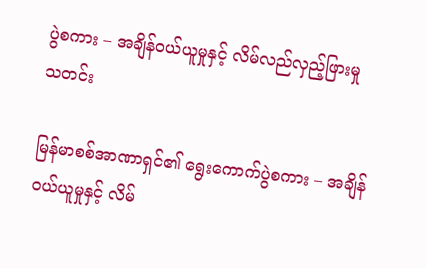ပွဲစကား – အချိန်ဝယ်ယူမှုနှင့် လိမ်လည်လှည့်ဖြားမှု
သတင်း

မြန်မာစစ်အာဏာရှင်၏ ရွေးကောက်ပွဲစကား – အချိန်ဝယ်ယူမှုနှင့် လိမ်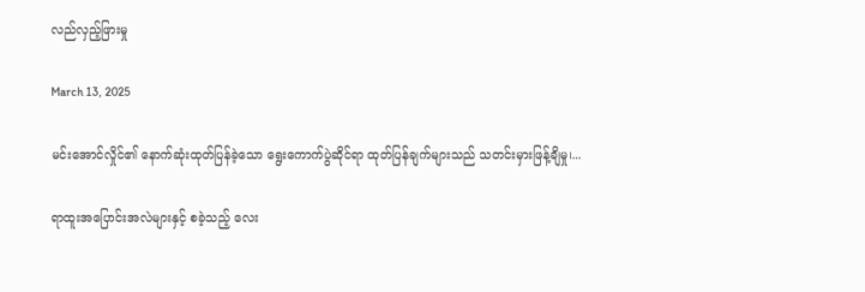လည်လှည့်ဖြားမှု

March 13, 2025

မင်းအောင်လှိုင်၏ နောက်ဆုံးထုတ်ပြန်ခဲ့သော ရွေးကောက်ပွဲဆိုင်ရာ ထုတ်ပြန်ချက်များသည် သတင်းမှားဖြန့်ချိမှု၊...

ရာထူးအပြောင်းအလဲများနှင့် စခဲ့သည့် လေး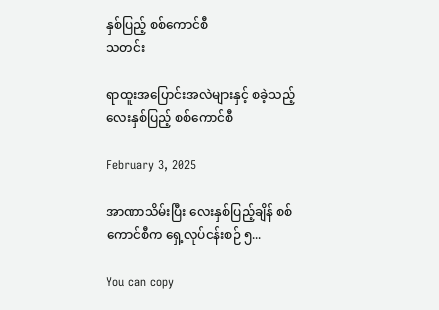နှစ်ပြည့် စစ်ကောင်စီ
သတင်း

ရာထူးအပြောင်းအလဲများနှင့် စခဲ့သည့် လေးနှစ်ပြည့် စစ်ကောင်စီ

February 3, 2025

အာဏာသိမ်းပြီး လေးနှစ်ပြည့်ချိန် စစ်ကောင်စီက ရှေ့လုပ်ငန်းစဉ် ၅...

You can copy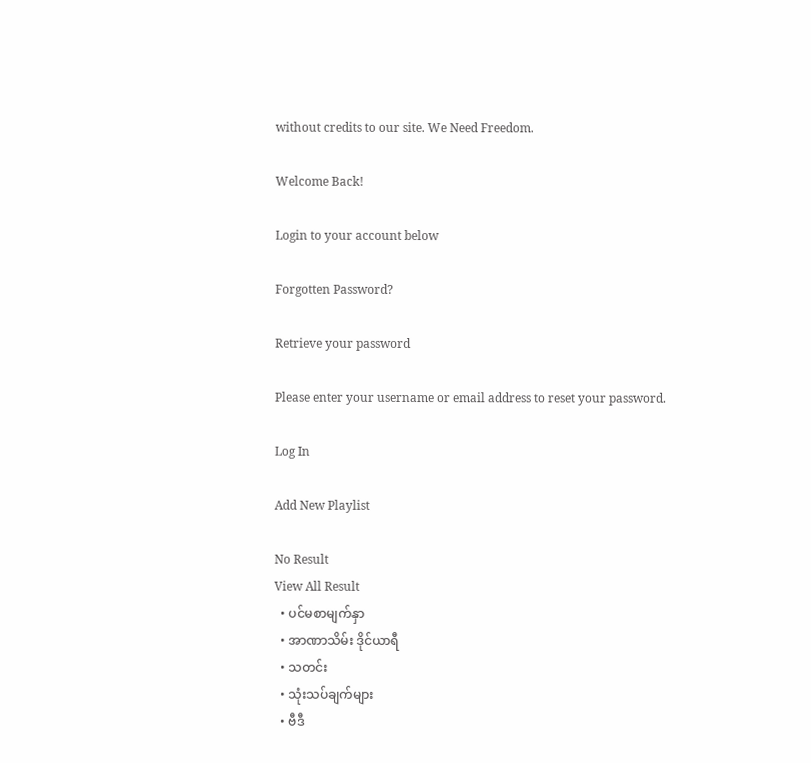without credits to our site. We Need Freedom.

Welcome Back!

Login to your account below

Forgotten Password?

Retrieve your password

Please enter your username or email address to reset your password.

Log In

Add New Playlist

No Result
View All Result
  • ပင်မစာမျက်နှာ
  • အာဏာသိမ်း ဒိုင်ယာရီ
  • သတင်း
  • သုံးသပ်ချက်များ
  • ဗီဒီ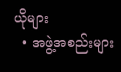ယိုများ
  • အဖွဲ့အစည်းများ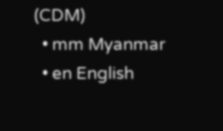(CDM)
  • mm Myanmar
  • en English